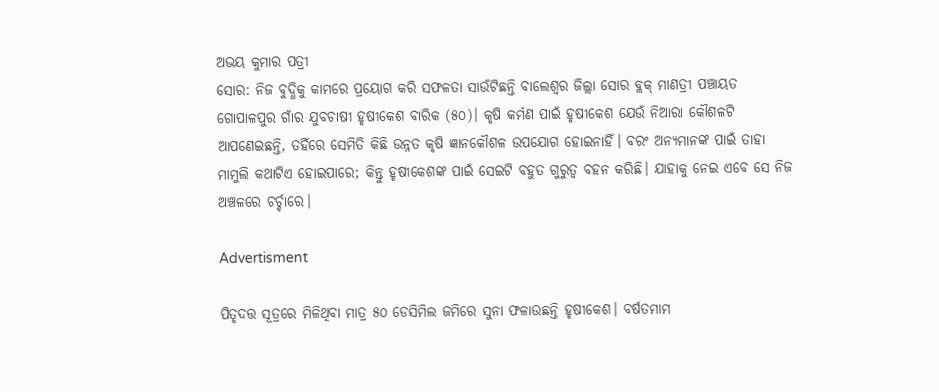ଅଭୟ କୁମାର ପତ୍ରୀ
ସୋର: ନିଜ ବୁଦ୍ଧିକୁ କାମରେ ପ୍ରୟୋଗ କରି ସଫଳତା ସାଉଁଟିଛନ୍ତି ବାଲେଶ୍ବର ଜିଲ୍ଲା ସୋର ବ୍ଲକ୍‌ ମାଣତ୍ରୀ ପଞ୍ଚାୟତ ଗୋପାଳପୁର ଗାଁର ଯୁବଚାଷୀ ହୃଷୀକେଶ ବାରିକ (୫୦)। କୃଷି କର୍ମଣ ପାଇଁ ହୃଷୀକେଶ ଯେଉଁ ନିଆରା କୌଶଳଟି ଆପଣେଇଛନ୍ତି, ତହିଁରେ ସେମିତି କିଛି ଉନ୍ନତ କୃଷି ଜ୍ଞାନକୌଶଳ ଉପଯୋଗ ହୋଇନାହିଁ। ବରଂ ଅନ୍ୟମାନଙ୍କ ପାଇଁ ତାହା ମାମୁଲି କଥାଟିଏ ହୋଇପାରେ; କିନ୍ତୁ ହୃଷୀକେଶଙ୍କ ପାଇଁ ସେଇଟି ବହୁତ ଗୁରୁତ୍ବ ବହନ କରିଛି। ଯାହାକୁ ନେଇ ଏବେ ସେ ନିଜ ଅଞ୍ଚଳରେ ଚର୍ଚ୍ଚାରେ।

Advertisment

ପିତୃଦତ୍ତ ସୂତ୍ରରେ ମିଳିଥିବା ମାତ୍ର ୫୦ ଡେସିମିଲ ଜମିରେ ସୁନା ଫଳାଉଛନ୍ତି ହୃଷୀକେଶ। ବର୍ଷତମାମ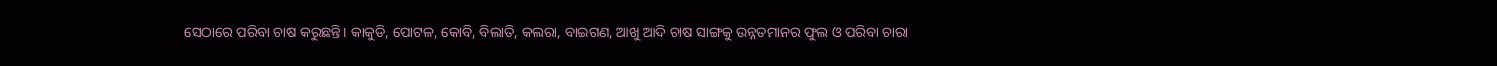ସେଠାରେ ପରିବା ଚାଷ କରୁଛନ୍ତି। କାକୁଡି, ପୋଟଳ, କୋବି, ବିଲାତି, କଲରା, ବାଇଗଣ, ଆଖୁ ଆଦି ଚାଷ ସାଙ୍ଗକୁ ଉନ୍ନତମାନର ଫୁଲ ଓ ପରିବା ଚାରା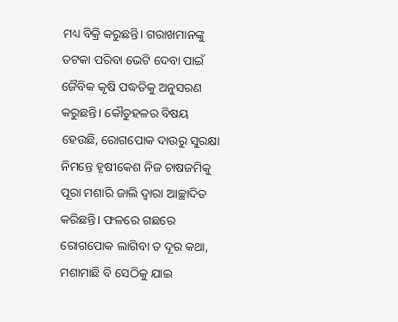ମଧ୍ୟ ବିକ୍ରି କରୁଛନ୍ତି। ଗରାଖମାନଙ୍କୁ ତଟକା ପରିବା ଭେଟି ଦେବା ପାଇଁ ଜୈବିକ କୃଷି ପଦ୍ଧତିକୁ ଅନୁସରଣ କରୁଛନ୍ତି। କୌତୁହଳର ବିଷୟ ହେଉଛି, ରୋଗପୋକ ଦାଉରୁ ସୁରକ୍ଷା ନିମନ୍ତେ ହୃଷୀକେଶ ନିଜ ଚାଷଜମିକୁ ପୂରା ମଶାରି ଜାଲି ଦ୍ବାରା ଆଚ୍ଛାଦିତ କରିଛନ୍ତି। ଫଳରେ ଗଛରେ ରୋଗପୋକ ଲାଗିବା ତ ଦୂର କଥା, ମଶାମାଛି ବି ସେଠିକୁ ଯାଇ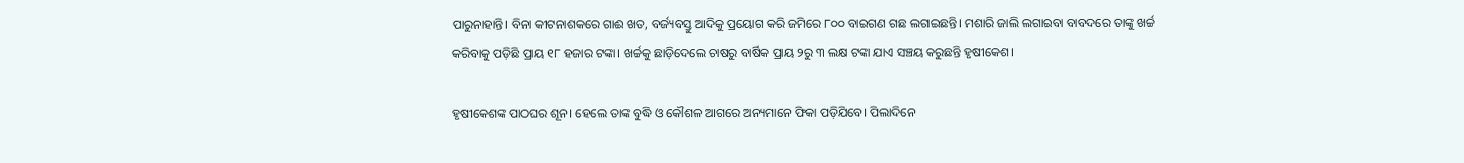ପାରୁନାହାନ୍ତି। ବିନା କୀଟନାଶକରେ ଗାଈ ଖତ, ବର୍ଜ୍ୟବସ୍ତୁ ଆଦିକୁ ପ୍ରୟୋଗ କରି ଜମିରେ ୮୦୦ ବାଇଗଣ ଗଛ ଲଗାଇଛନ୍ତି। ମଶାରି ଜାଲି ଲଗାଇବା ବାବଦରେ ତାଙ୍କୁ ଖର୍ଚ୍ଚ କରିବାକୁ ପଡ଼ିଛି ପ୍ରାୟ ୧୮ ହଜାର ଟଙ୍କା। ଖର୍ଚ୍ଚକୁ ଛାଡ଼ିଦେଲେ ଚାଷରୁ ବାର୍ଷିକ ପ୍ରାୟ ୨ରୁ ୩ ଲକ୍ଷ ଟଙ୍କା ଯାଏ ସଞ୍ଚୟ କରୁଛନ୍ତି ହୃଷୀକେଶ।

ହୃଷୀକେଶଙ୍କ ପାଠଘର ଶୂନ। ହେଲେ ତାଙ୍କ ବୁଦ୍ଧି ଓ କୌଶଳ ଆଗରେ ଅନ୍ୟମାନେ ଫିକା ପଡ଼ିଯିବେ। ପିଲାଦିନେ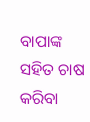ବାପାଙ୍କ ସହିତ ଚାଷ କରିବା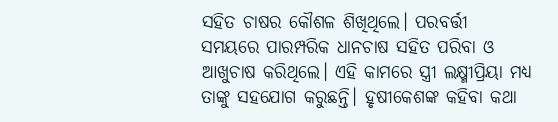ସହିତ ଚାଷର କୌଶଳ ଶିଖିଥିଲେ। ପରବର୍ତ୍ତୀ ସମୟରେ ପାରମ୍ପରିକ ଧାନଚାଷ ସହିତ ପରିବା ଓ ଆଖୁଚାଷ କରିଥିଲେ। ଏହି କାମରେ ସ୍ତ୍ରୀ ଲକ୍ଷ୍ମୀପ୍ରିୟା ମଧ୍ୟ ତାଙ୍କୁ ସହଯୋଗ କରୁଛନ୍ତି। ହୃଷୀକେଶଙ୍କ କହିବା କଥା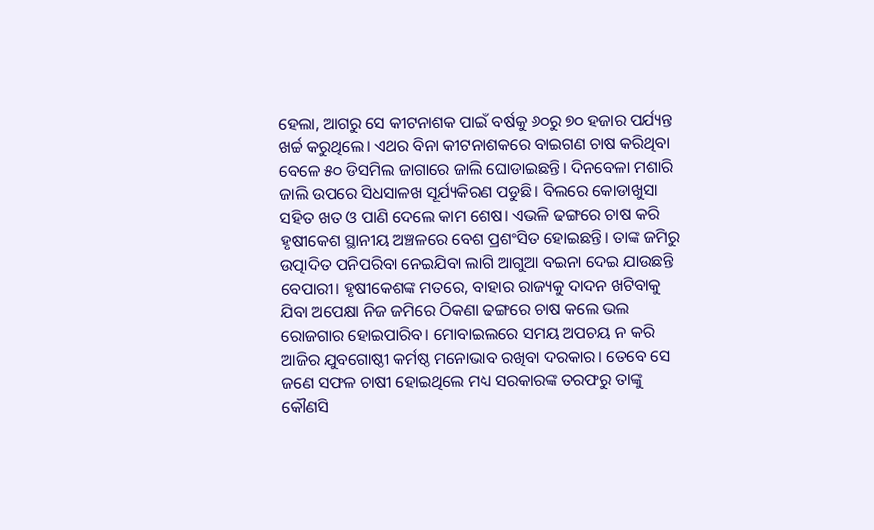ହେଲା, ଆଗରୁ ସେ କୀଟନାଶକ ପାଇଁ ବର୍ଷକୁ ୬୦ରୁ ୭୦ ହଜାର ପର୍ଯ୍ୟନ୍ତ ଖର୍ଚ୍ଚ କରୁଥିଲେ। ଏଥର ବିନା କୀଟନାଶକରେ ବାଇଗଣ ଚାଷ କରିଥିବା ବେଳେ ୫୦ ଡିସମିଲ ଜାଗାରେ ଜାଲି ଘୋଡାଇଛନ୍ତି। ଦିନବେଳା ମଶାରି ଜାଲି ଉପରେ ସିଧସାଳଖ ସୂର୍ଯ୍ୟକିରଣ ପଡୁଛି। ବିଲରେ କୋଡାଖୁସା ସହିତ ଖତ ଓ ପାଣି ଦେଲେ କାମ ଶେଷ। ଏଭଳି ଢଙ୍ଗରେ ଚାଷ କରି ହୃଷୀକେଶ ସ୍ଥାନୀୟ ଅଞ୍ଚଳରେ ବେଶ ପ୍ରଶଂସିତ ହୋଇଛନ୍ତି। ତାଙ୍କ ଜମିରୁ ଉତ୍ପାଦିତ ପନିପରିବା ନେଇଯିବା ଲାଗି ଆଗୁଆ ବଇନା ଦେଇ ଯାଉଛନ୍ତି ବେପାରୀ। ହୃଷୀକେଶଙ୍କ ମତରେ, ବାହାର ରାଜ୍ୟକୁ ଦାଦନ ଖଟିବାକୁ ଯିବା ଅପେକ୍ଷା ନିଜ ଜମିରେ ଠିକଣା ଢଙ୍ଗରେ ଚାଷ କଲେ ଭଲ ରୋଜଗାର ହୋଇପାରିବ। ମୋବାଇଲରେ ସମୟ ଅପଚୟ ନ କରି ଆଜିର ଯୁବଗୋଷ୍ଠୀ କର୍ମଷ୍ଠ ମନୋଭାବ ରଖିବା ଦରକାର। ତେବେ ସେ ଜଣେ ସଫଳ ଚାଷୀ ହୋଇଥିଲେ ମଧ୍ୟ ସରକାରଙ୍କ ତରଫରୁ ତାଙ୍କୁ କୌଣସି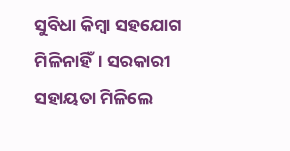ସୁବିଧା କିମ୍ବା ସହଯୋଗ ମିଳିନାହିଁ। ସରକାରୀ ସହାୟତା ମିଳିଲେ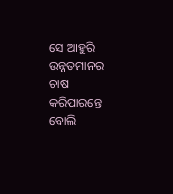ସେ ଆହୁରି ଉନ୍ନତମାନର ଚାଷ କରିପାରନ୍ତେ ବୋଲି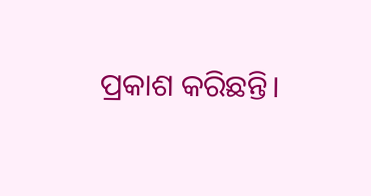ପ୍ରକାଶ କରିଛନ୍ତି।